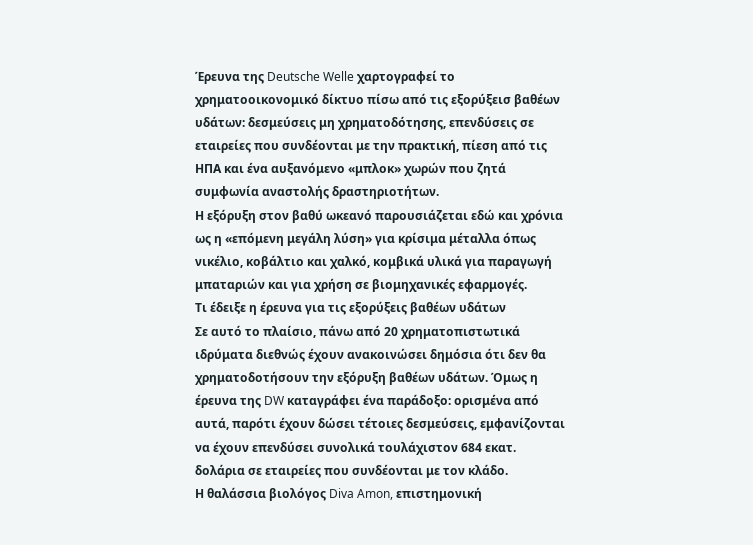Έρευνα της Deutsche Welle χαρτογραφεί το χρηματοοικονομικό δίκτυο πίσω από τις εξορύξεισ βαθέων υδάτων: δεσμεύσεις μη χρηματοδότησης, επενδύσεις σε εταιρείες που συνδέονται με την πρακτική, πίεση από τις ΗΠΑ και ένα αυξανόμενο «μπλοκ» χωρών που ζητά συμφωνία αναστολής δραστηριοτήτων.
Η εξόρυξη στον βαθύ ωκεανό παρουσιάζεται εδώ και χρόνια ως η «επόμενη μεγάλη λύση» για κρίσιμα μέταλλα όπως νικέλιο, κοβάλτιο και χαλκό, κομβικά υλικά για παραγωγή μπαταριών και για χρήση σε βιομηχανικές εφαρμογές.
Τι έδειξε η έρευνα για τις εξορύξεις βαθέων υδάτων
Σε αυτό το πλαίσιο, πάνω από 20 χρηματοπιστωτικά ιδρύματα διεθνώς έχουν ανακοινώσει δημόσια ότι δεν θα χρηματοδοτήσουν την εξόρυξη βαθέων υδάτων. Όμως η έρευνα της DW καταγράφει ένα παράδοξο: ορισμένα από αυτά, παρότι έχουν δώσει τέτοιες δεσμεύσεις, εμφανίζονται να έχουν επενδύσει συνολικά τουλάχιστον 684 εκατ. δολάρια σε εταιρείες που συνδέονται με τον κλάδο.
Η θαλάσσια βιολόγος Diva Amon, επιστημονική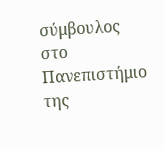σύμβουλος στο Πανεπιστήμιο της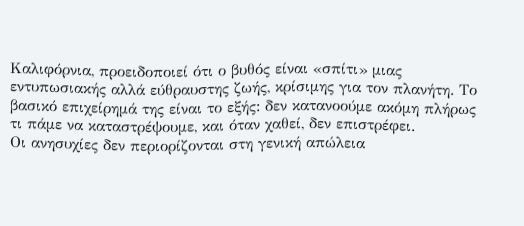Καλιφόρνια, προειδοποιεί ότι ο βυθός είναι «σπίτι» μιας εντυπωσιακής αλλά εύθραυστης ζωής, κρίσιμης για τον πλανήτη. Το βασικό επιχείρημά της είναι το εξής: δεν κατανοούμε ακόμη πλήρως τι πάμε να καταστρέψουμε, και όταν χαθεί, δεν επιστρέφει.
Οι ανησυχίες δεν περιορίζονται στη γενική απώλεια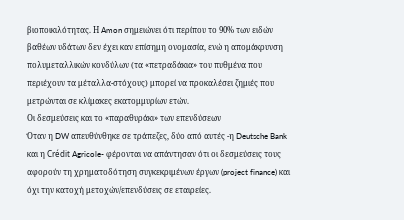βιοποικιλότητας. Η Amon σημειώνει ότι περίπου το 90% των ειδών βαθέων υδάτων δεν έχει καν επίσημη ονομασία, ενώ η απομάκρυνση πολυμεταλλικών κονδύλων (τα «πετραδάκια» του πυθμένα που περιέχουν τα μέταλλα-στόχους) μπορεί να προκαλέσει ζημιές που μετρώνται σε κλίμακες εκατομμυρίων ετών.
Οι δεσμεύσεις και το «παραθυράκι» των επενδύσεων
Όταν η DW απευθύνθηκε σε τράπεζες, δύο από αυτές -η Deutsche Bank και η Crédit Agricole- φέρονται να απάντησαν ότι οι δεσμεύσεις τους αφορούν τη χρηματοδότηση συγκεκριμένων έργων (project finance) και όχι την κατοχή μετοχών/επενδύσεις σε εταιρείες.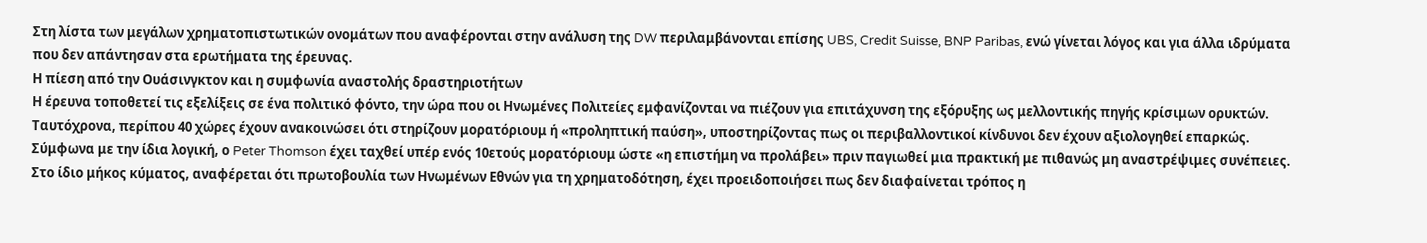Στη λίστα των μεγάλων χρηματοπιστωτικών ονομάτων που αναφέρονται στην ανάλυση της DW περιλαμβάνονται επίσης UBS, Credit Suisse, BNP Paribas, ενώ γίνεται λόγος και για άλλα ιδρύματα που δεν απάντησαν στα ερωτήματα της έρευνας.
Η πίεση από την Ουάσινγκτον και η συμφωνία αναστολής δραστηριοτήτων
Η έρευνα τοποθετεί τις εξελίξεις σε ένα πολιτικό φόντο, την ώρα που οι Ηνωμένες Πολιτείες εμφανίζονται να πιέζουν για επιτάχυνση της εξόρυξης ως μελλοντικής πηγής κρίσιμων ορυκτών. Ταυτόχρονα, περίπου 40 χώρες έχουν ανακοινώσει ότι στηρίζουν μορατόριουμ ή «προληπτική παύση», υποστηρίζοντας πως οι περιβαλλοντικοί κίνδυνοι δεν έχουν αξιολογηθεί επαρκώς.
Σύμφωνα με την ίδια λογική, ο Peter Thomson έχει ταχθεί υπέρ ενός 10ετούς μορατόριουμ ώστε «η επιστήμη να προλάβει» πριν παγιωθεί μια πρακτική με πιθανώς μη αναστρέψιμες συνέπειες. Στο ίδιο μήκος κύματος, αναφέρεται ότι πρωτοβουλία των Ηνωμένων Εθνών για τη χρηματοδότηση, έχει προειδοποιήσει πως δεν διαφαίνεται τρόπος η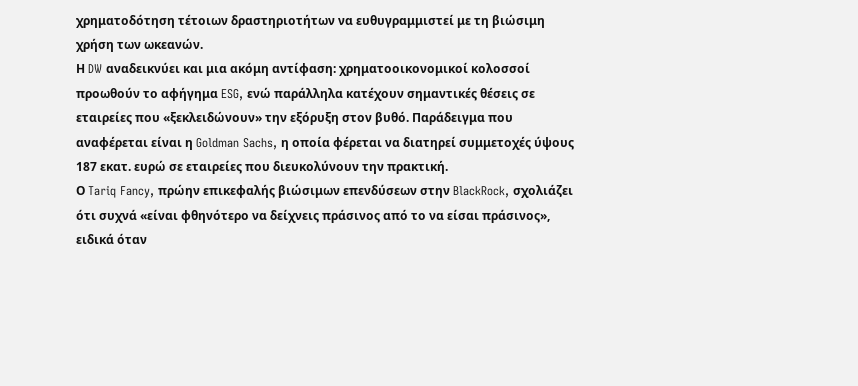χρηματοδότηση τέτοιων δραστηριοτήτων να ευθυγραμμιστεί με τη βιώσιμη χρήση των ωκεανών.
Η DW αναδεικνύει και μια ακόμη αντίφαση: χρηματοοικονομικοί κολοσσοί προωθούν το αφήγημα ESG, ενώ παράλληλα κατέχουν σημαντικές θέσεις σε εταιρείες που «ξεκλειδώνουν» την εξόρυξη στον βυθό. Παράδειγμα που αναφέρεται είναι η Goldman Sachs, η οποία φέρεται να διατηρεί συμμετοχές ύψους 187 εκατ. ευρώ σε εταιρείες που διευκολύνουν την πρακτική.
Ο Tariq Fancy, πρώην επικεφαλής βιώσιμων επενδύσεων στην BlackRock, σχολιάζει ότι συχνά «είναι φθηνότερο να δείχνεις πράσινος από το να είσαι πράσινος», ειδικά όταν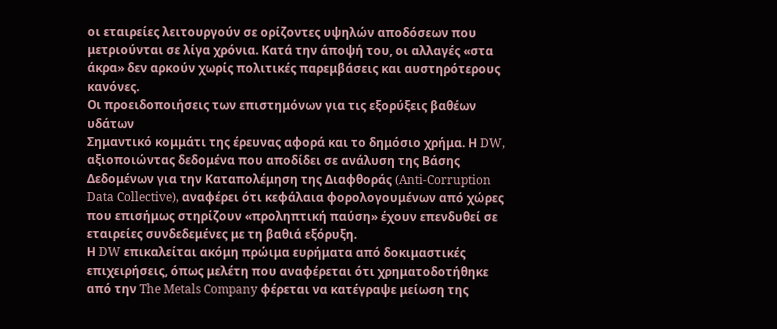οι εταιρείες λειτουργούν σε ορίζοντες υψηλών αποδόσεων που μετριούνται σε λίγα χρόνια. Κατά την άποψή του, οι αλλαγές «στα άκρα» δεν αρκούν χωρίς πολιτικές παρεμβάσεις και αυστηρότερους κανόνες.
Οι προειδοποιήσεις των επιστημόνων για τις εξορύξεις βαθέων υδάτων
Σημαντικό κομμάτι της έρευνας αφορά και το δημόσιο χρήμα. Η DW, αξιοποιώντας δεδομένα που αποδίδει σε ανάλυση της Βάσης Δεδομένων για την Καταπολέμηση της Διαφθοράς (Anti-Corruption Data Collective), αναφέρει ότι κεφάλαια φορολογουμένων από χώρες που επισήμως στηρίζουν «προληπτική παύση» έχουν επενδυθεί σε εταιρείες συνδεδεμένες με τη βαθιά εξόρυξη.
Η DW επικαλείται ακόμη πρώιμα ευρήματα από δοκιμαστικές επιχειρήσεις, όπως μελέτη που αναφέρεται ότι χρηματοδοτήθηκε από την The Metals Company φέρεται να κατέγραψε μείωση της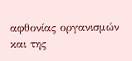αφθονίας οργανισμών και της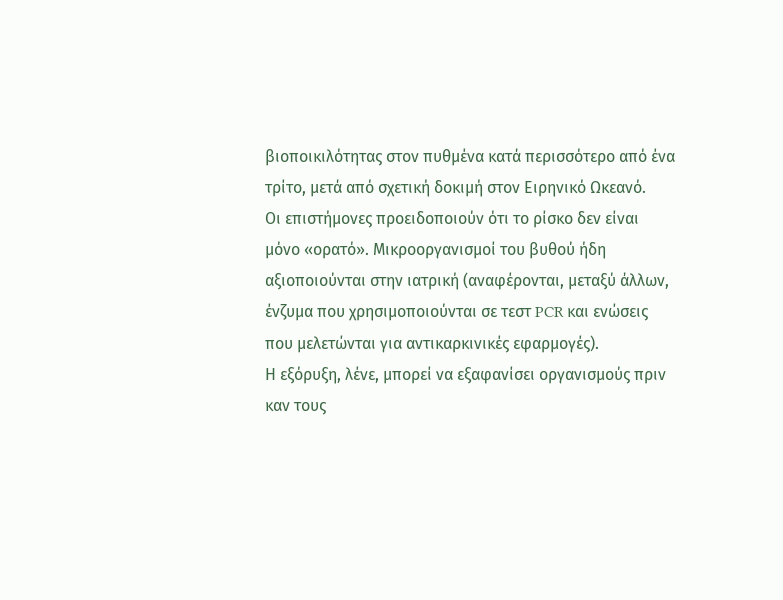βιοποικιλότητας στον πυθμένα κατά περισσότερο από ένα τρίτο, μετά από σχετική δοκιμή στον Ειρηνικό Ωκεανό.
Οι επιστήμονες προειδοποιούν ότι το ρίσκο δεν είναι μόνο «ορατό». Μικροοργανισμοί του βυθού ήδη αξιοποιούνται στην ιατρική (αναφέρονται, μεταξύ άλλων, ένζυμα που χρησιμοποιούνται σε τεστ PCR και ενώσεις που μελετώνται για αντικαρκινικές εφαρμογές).
Η εξόρυξη, λένε, μπορεί να εξαφανίσει οργανισμούς πριν καν τους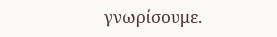γνωρίσουμε.